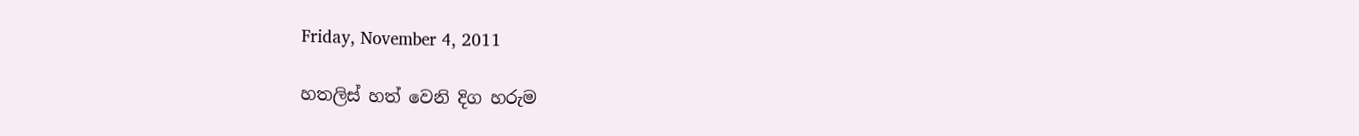Friday, November 4, 2011

හතලිස් හත් වෙනි දිග හරුම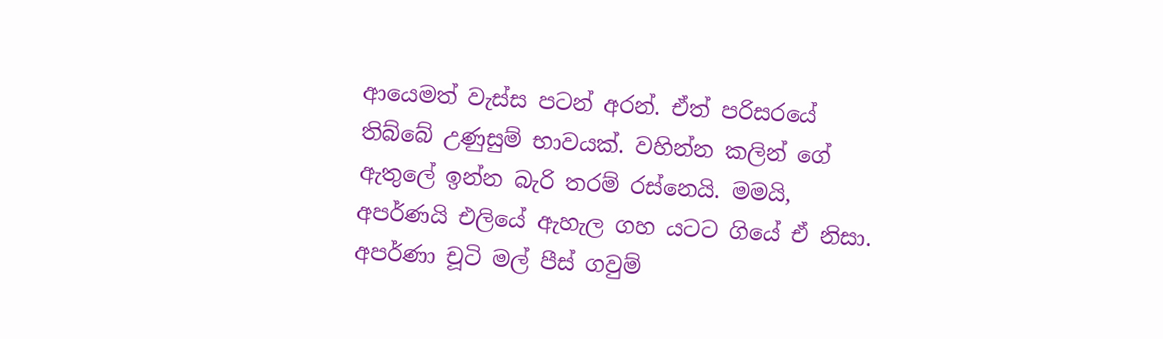ආයෙමත් වැස්ස පටන් අරන්. ඒත් පරිසරයේ තිබ්බේ උණුසුම් භාවයක්. වහින්න කලින් ගේ ඇතුලේ ඉන්න බැරි තරම් රස්නෙයි. මමයි, අපර්ණයි එලියේ ඇහැල ගහ යටට ගියේ ඒ නිසා. අපර්ණා චූටි මල් පීස් ගවුම්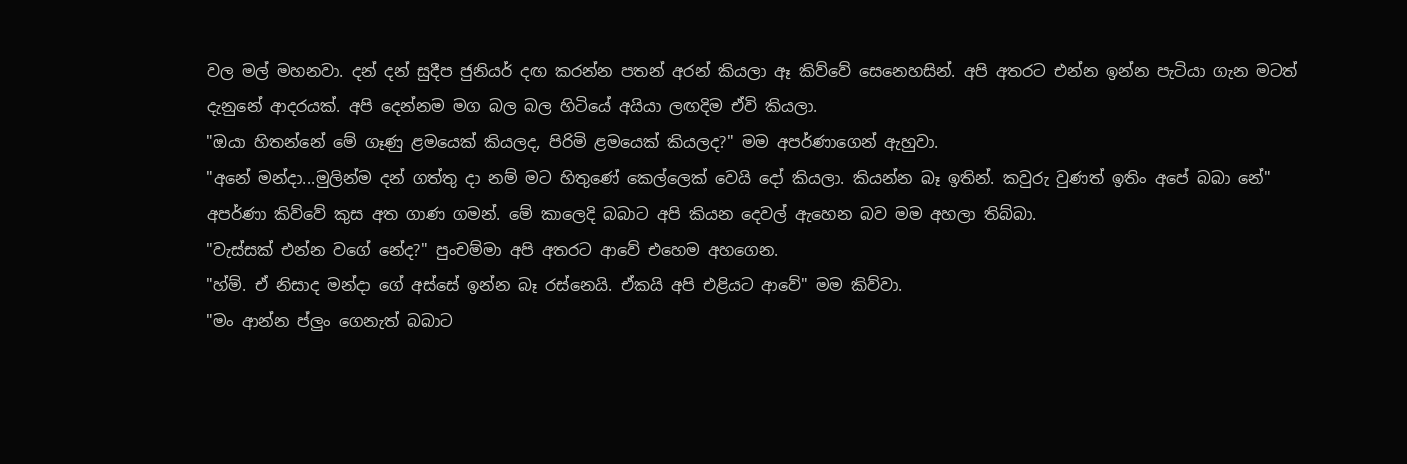වල මල් මහනවා. දන් දන් සුදීප ජුනියර් දඟ කරන්න පතන් අරන් කියලා ඈ කිව්වේ සෙනෙහසින්. අපි අතරට එන්න ඉන්න පැටියා ගැන මටත් දැනුනේ ආදරයක්. අපි දෙන්නම මග බල බල හිටියේ අයියා ලඟදිම ඒවි කියලා.
"ඔයා හිතන්නේ මේ ගෑණු ළමයෙක් කියලද, පිරිමි ළමයෙක් කියලද?" මම අපර්ණාගෙන් ඇහුවා.
"අනේ මන්දා...මුලින්ම දන් ගත්තු දා නම් මට හිතුණේ කෙල්ලෙක් වෙයි දෝ කියලා. කියන්න බෑ ඉතින්. කවුරු වුණත් ඉතිං අපේ බබා නේ"
අපර්ණා කිව්වේ කුස අත ගාණ ගමන්. මේ කාලෙදි බබාට අපි කියන දෙවල් ඇහෙන බව මම අහලා තිබ්බා.
"වැස්සක් එන්න වගේ නේද?" පුංචම්මා අපි අතරට ආවේ එහෙම අහගෙන.
"හ්ම්. ඒ නිසාද මන්දා ගේ අස්සේ ඉන්න බෑ රස්නෙයි. ඒකයි අපි එළියට ආවේ" මම කිව්වා.
"මං ආන්න ප්ලුං ගෙනැත් බබාට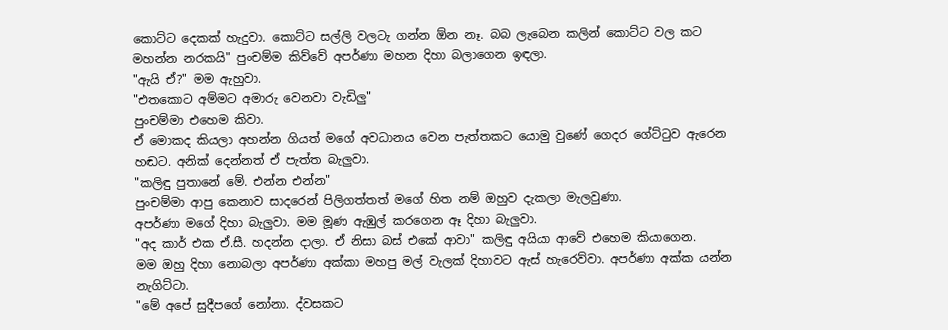කොට්ට දෙකක් හැදුවා. කොට්ට සල්ලි වලටැ ගන්න ඕන නෑ. බබ ලැබෙන කලින් කොට්ට වල කට මහන්න නරකයි" පුංචම්ම කිව්වේ අපර්ණා මහන දිහා බලාගෙන ඉඳලා.
"ඇයි ඒ?" මම ඇහුවා.
"එතකොට අම්මට අමාරු වෙනවා වැඩිලු"
පුංචම්මා එහෙම කිවා.
ඒ මොකද කියලා අහන්න ගියත් මගේ අවධානය වෙන පැත්තකට යොමු වුණේ ගෙදර ගේට්ටුව ඇරෙන හඬට. අනික් දෙන්නත් ඒ පැත්ත බැලුවා.
"කලිඳු පුතානේ මේ. එන්න එන්න"
පුංචම්මා ආපු කෙනාව සාදරෙන් පිලිගත්තත් මගේ හිත නම් ඔහුව දැකලා මැලවුණා.
අපර්ණා මගේ දිහා බැලුවා. මම මූණ ඇඹුල් කරගෙන ඈ දිහා බැලුවා.
"අද කාර් එක ඒ.සී. හදන්න දාලා. ඒ නිසා බස් එකේ ආවා" කලිඳු අයියා ආවේ එහෙම කියාගෙන.
මම ඔහු දිහා නොබලා අපර්ණා අක්කා මහපු මල් වැලක් දිහාවට ඇස් හැරෙව්වා. අපර්ණා අක්ක යන්න නැගිට්ටා.
"මේ අපේ සුදීපගේ නෝනා. ද්වසකට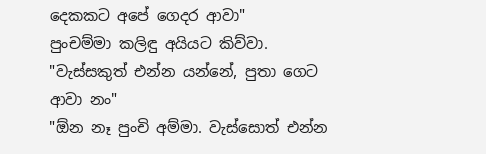දෙකකට අපේ ගෙදර ආවා"
පුංචම්මා කලිඳු අයියට කිව්වා.
"වැස්සකුත් එන්න යන්නේ, පුතා ගෙට ආවා නං"
"ඕන නෑ පුංචි අම්මා. වැස්සොත් එන්න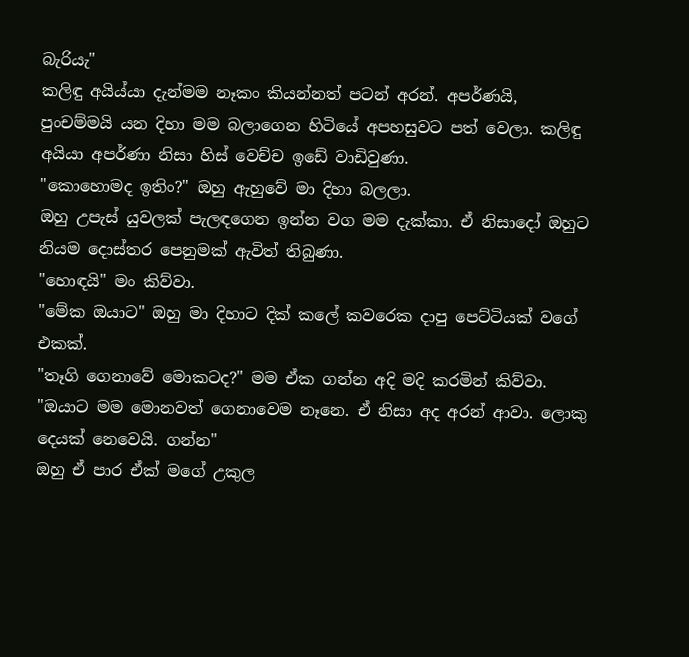බැරියැ"
කලිඳු අයිය්යා දැන්මම නෑකං කියන්නත් පටන් අරන්. අපර්ණයි, පුංචම්මයි යන දිහා මම බලාගෙන හිටියේ අපහසුවට පත් වෙලා. කලිඳු අයියා අපර්ණා නිසා හිස් වෙච්ච ඉඩේ වාඩිවුණා.
"කොහොමද ඉතිං?" ඔහු ඇහුවේ මා දිහා බලලා.
ඔහු උපැස් යුවලක් පැලඳගෙන ඉන්න වග මම දැක්කා. ඒ නිසාදෝ ඔහුට නියම දොස්තර පෙනුමක් ඇවිත් තිබුණා.
"හොඳයි" මං කිව්වා.
"මේක ඔයාට" ඔහු මා දිහාට දික් කලේ කවරෙක දාපු පෙට්ටියක් වගේ එකක්.
"තෑගි ගෙනාවේ මොකටද?" මම ඒක ගන්න අදි මදි කරමින් කිව්වා.
"ඔයාට මම මොනවත් ගෙනාවෙම නෑනෙ. ඒ නිසා අද අරන් ආවා. ලොකු දෙයක් නෙවෙයි. ගන්න"
ඔහු ඒ පාර ඒක් මගේ උකුල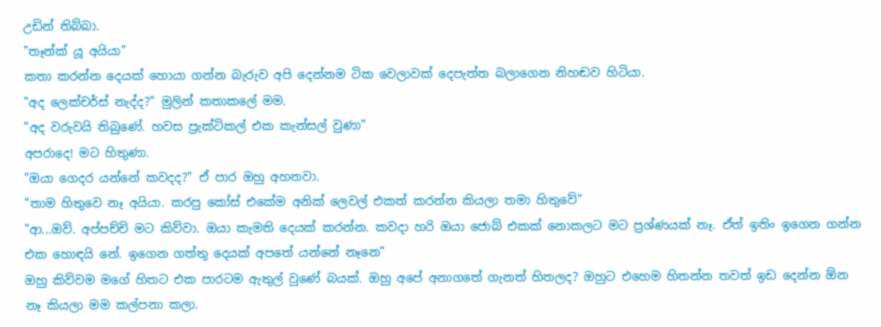උඩින් තිබ්බා.
"තෑන්ක් යූ අයියා"
කතා කරන්න දෙයක් හොයා ගන්න බැරුව අපි දෙන්නම ටික වෙලාවක් දෙපැත්ත බලාගෙන නිහඬව හිටියා.
"අද ලෙක්චර්ස් නැද්ද?" මුලින් කතාකලේ මම.
"අද වරුවයි තිබුණේ. හවස ප්‍රැක්ටිකල් එක කැන්සල් වුණා"
අපරාදෙ! මට හිතුණා.
"ඔයා ගෙදර යන්නේ කවදද?" ඒ පාර ඔහු අහනවා.
"තාම හිතුවෙ නෑ අයියා. කරපු කෝස් එකේම අනික් ලෙවල් එකත් කරන්න කියලා තමා හිතුවේ"
"ආ...ඔව්. අප්පච්චි මට කිව්වා. ඔයා කැමති දෙයක් කරන්න. කවදා හරි ඔයා ජොබ් එකක් නොකලට මට ප්‍රශ්ණයක් නෑ. ඒත් ඉතිං ඉගෙන ගන්න එක හොඳයි නේ. ඉගෙන ගත්තු දෙයක් අපතේ යන්නේ නෑනෙ"
ඔහු කිව්වම මගේ හිතට එක පාරටම ඇතුල් වුණේ බයක්. ඔහු අපේ අනාගතේ ගැනත් හිතලද? ඔහුට එහෙම හිතන්න තවත් ඉඩ දෙන්න ඕන නෑ කියලා මම කල්පනා කලා.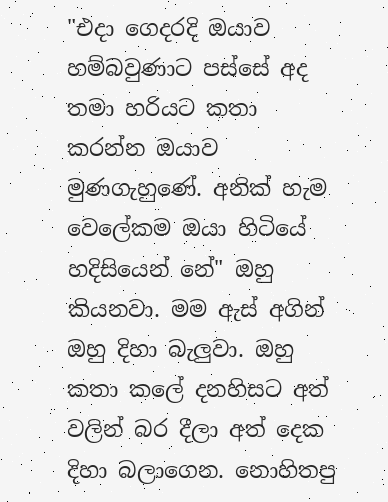"එදා ගෙදරදි ඔයාව හම්බවුණාට පස්සේ අද තමා හරියට කතා කරන්න ඔයාව මුණගැහුණේ. අනික් හැම වෙලේකම ඔයා හිටියේ හදිසියෙන් නේ" ඔහු කියනවා. මම ඇස් අගින් ඔහු දිහා බැලුවා. ඔහු කතා කලේ දනහිසට අත් වලින් බර දීලා අත් දෙක දිහා බලාගෙන. නොහිතපු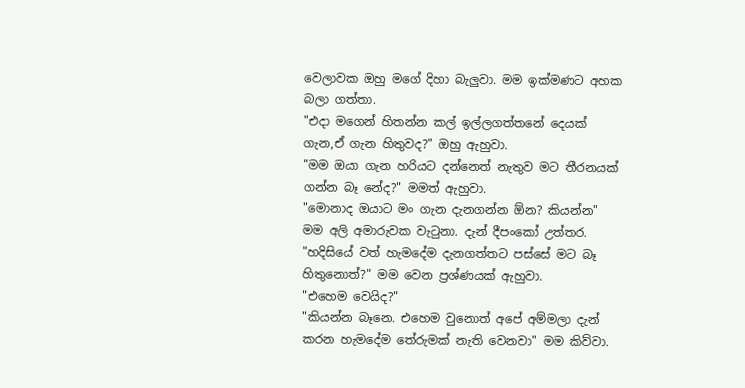වෙලාවක ඔහු මගේ දිහා බැලුවා. මම ඉක්මණට අහක බලා ගත්තා.
"එදා මගෙන් හිතන්න කල් ඉල්ලගත්තනේ දෙයක් ගැන,ඒ ගැන හිතුවද?" ඔහු ඇහුවා.
"මම ඔයා ගැන හරියට දන්නෙත් නැතුව මට තීරනයක් ගන්න බෑ නේද?" මමත් ඇහුවා.
"මොනාද ඔයාට මං ගැන දැනගන්න ඕන? කියන්න"
මම අලි අමාරුවක වැටුනා. දැන් දීපංකෝ උත්තර.
"හදිසියේ වත් හැමදේම දැනගත්තට පස්සේ මට බෑ හිතුනොත්?" මම වෙන ප්‍රශ්ණයක් ඇහුවා.
"එහෙම වෙයිද?"
"කියන්න බෑනෙ. එහෙම වුනොත් අපේ අම්මලා දැන් කරන හැමදේම තේරුමක් නැති වෙනවා" මම කිව්වා.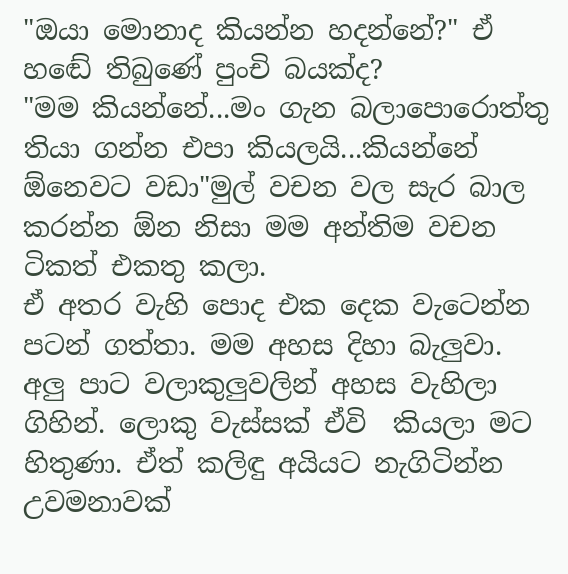"ඔයා මොනාද කියන්න හදන්නේ?" ඒ හඬේ තිබුණේ පුංචි බයක්ද?
"මම කියන්නේ...මං ගැන බලාපොරොත්තු තියා ගන්න එපා කියලයි...කියන්නේ ඕනෙවට වඩා"මුල් වචන වල සැර බාල කරන්න ඕන නිසා මම අන්තිම වචන ටිකත් එකතු කලා.
ඒ අතර වැහි පොද එක දෙක වැටෙන්න පටන් ගත්තා. මම අහස දිහා බැලුවා. අලු පාට වලාකුලුවලින් අහස වැහිලා ගිහින්. ලොකු වැස්සක් ඒවි  කියලා මට හිතුණා. ඒත් කලිඳු අයියට නැගිටින්න උවමනාවක්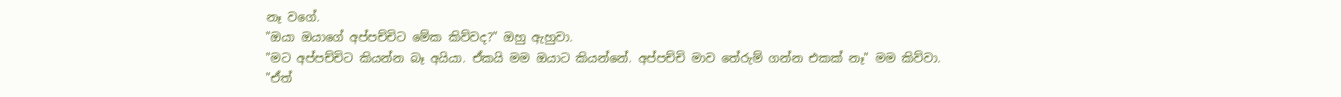නෑ වගේ.
"ඔයා ඔයාගේ අප්පච්චිට මේක කිව්වද?" ඔහු ඇහුවා.
"මට අප්පච්චිට කියන්න බෑ අයියා. ඒකයි මම ඔයාට කියන්නේ. අප්පච්චි මාව තේරුම් ගන්න එකක් නෑ" මම කිව්වා.
"ඒත්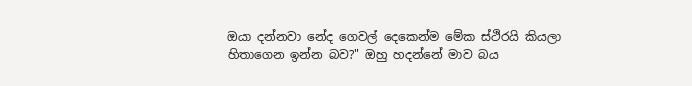ඔයා දන්නවා නේද ගෙවල් දෙකෙන්ම මේක ස්ථිරයි කියලා හිතාගෙන ඉන්න බව?" ඔහු හදන්නේ මාව බය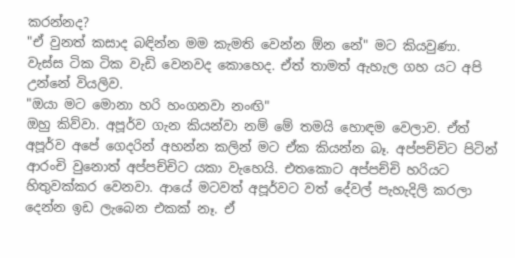කරන්නද?
"ඒ වුනත් කසාද බඳින්න මම කැමති වෙන්න ඕන නේ" මට කියවුණා. වැස්ස ටික ටික වැඩි වෙනවද කොහෙද. ඒත් තාමත් ඇහැල ගහ යට අපි උන්නේ වියලිව.
"ඔයා මට මොනා හරි හංගනවා නංඟි"
ඔහු කිව්වා. අපූර්ව ගැන කියන්වා නම් මේ තමයි හොඳම වෙලාව. ඒත් අපූර්ව අපේ ගෙදරින් අහන්න කලින් මට ඒක කියන්න බෑ. අප්පච්චිට පිටින් ආරංචි වුනොත් අප්පච්චිට යකා වැහෙයි. එතකොට අප්පච්චි හරියට හිතුවක්කර වෙනවා. ආයේ මටවත් අපූර්වට වත් දේවල් පැහැදිලි කරලා දෙන්න ඉඩ ලැබෙන එකක් නෑ. ඒ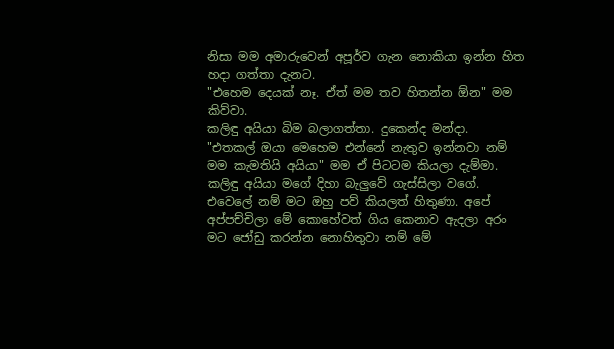නිසා මම අමාරුවෙන් අපූර්ව ගැන නොකියා ඉන්න හිත හදා ගත්තා දැනට.
"එහෙම දෙයක් නෑ. ඒත් මම තව හිතන්න ඕන" මම කිව්වා.
කලිඳු අයියා බිම බලාගත්තා. දුකෙන්ද මන්දා.
"එතකල් ඔයා මෙහෙම එන්නේ නැතුව ඉන්නවා නම් මම කැමතියි අයියා" මම ඒ පිටටම කියලා දැම්මා.
කලිඳු අයියා මගේ දිහා බැලුවේ ගැස්සිලා වගේ. එවෙලේ නම් මට ඔහු පව් කියලත් හිතුණා. අපේ අප්පච්චිලා මේ කොහේවත් ගිය කෙනාව ඇදලා අරං මට ජෝඩු කරන්න නොහිතුවා නම් මේ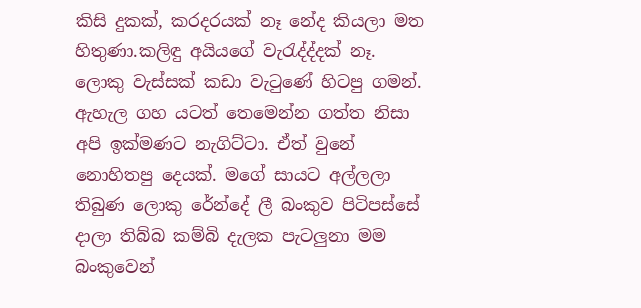කිසි දුකක්, කරදරයක් නෑ නේද කියලා මත හිතුණා.කලිඳු අයියගේ වැරැද්ද්දක් නෑ.
ලොකු වැස්සක් කඩා වැටුණේ හිටපු ගමන්. ඇහැල ගහ යටත් තෙමෙන්න ගත්ත නිසා අපි ඉක්මණට නැගිට්ටා. ඒත් වුනේ නොහිතපු දෙයක්. මගේ සායට අල්ලලා තිබුණ ලොකු රේන්දේ ලී බංකුව පිටිපස්සේ දාලා තිබ්බ කම්බි දැලක පැටලුනා මම බංකුවෙන්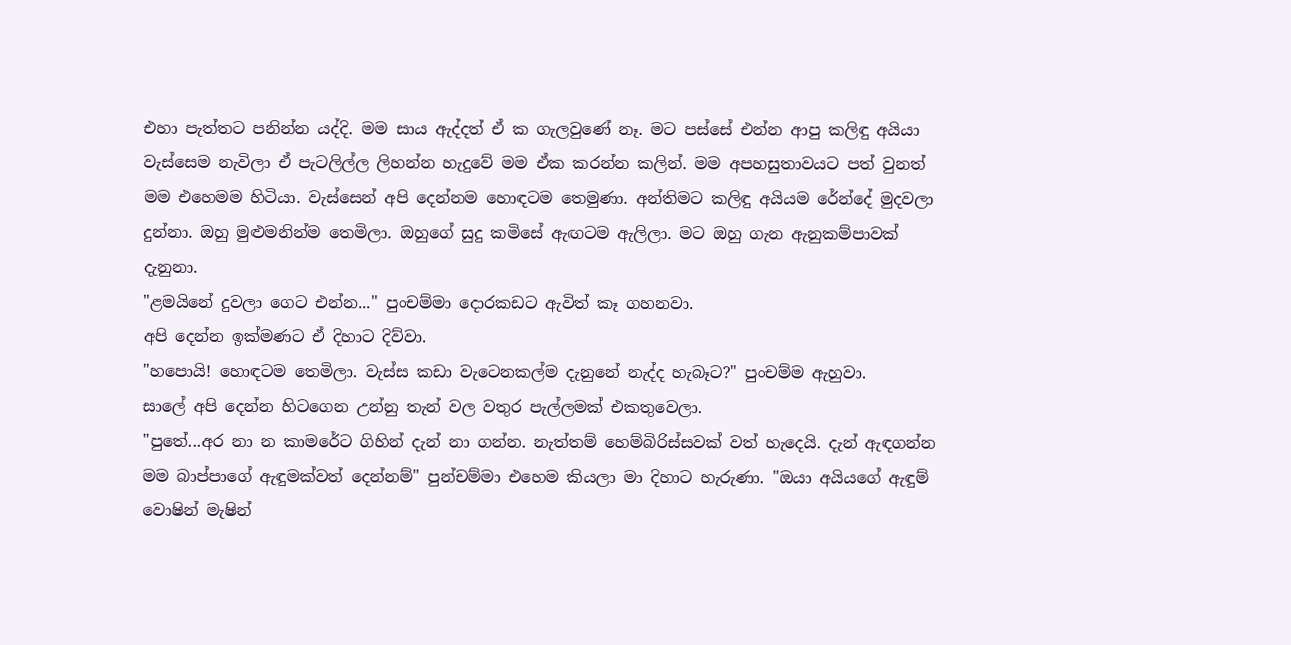එහා පැත්තට පනින්න යද්දි. මම සාය ඇද්දත් ඒ ක ගැලවුණේ නෑ. මට පස්සේ එන්න ආපු කලිඳු අයියා වැස්සෙම නැවිලා ඒ පැටලිල්ල ලිහන්න හැදුවේ මම ඒක කරන්න කලින්. මම අපහසුතාවයට පත් වුනත් මම එහෙමම හිටියා. වැස්සෙන් අපි දෙන්නම හොඳටම තෙමුණා. අන්තිමට කලිඳු අයියම රේන්දේ මුදවලා දුන්නා. ඔහු මුළුමනින්ම තෙමිලා. ඔහුගේ සුදු කමිසේ ඇඟටම ඇලිලා. මට ඔහු ගැන ඇනුකම්පාවක් දැනුනා.
"ළමයිනේ දුවලා ගෙට එන්න..." පුංචම්මා දොරකඩට ඇවිත් කෑ ගහනවා.
අපි දෙන්න ඉක්මණට ඒ දිහාට දිව්වා.
"හපොයි! හොඳටම තෙමිලා. වැස්ස කඩා වැටෙනකල්ම දැනුනේ නැද්ද හැබෑට?" පුංචම්ම ඇහුවා.
සාලේ අපි දෙන්න හිටගෙන උන්නු තැන් වල වතුර පැල්ලමක් එකතුවෙලා.
"පුතේ...අර නා න කාමරේට ගිහින් දැන් නා ගන්න. නැත්තම් හෙම්බිරිස්සවක් වත් හැදෙයි. දැන් ඇඳගන්න මම බාප්පාගේ ඇඳුමක්වත් දෙන්නම්" පුන්චම්මා එහෙම කියලා මා දිහාට හැරුණා. "ඔයා අයියගේ ඇඳුම් වොෂින් මැෂින්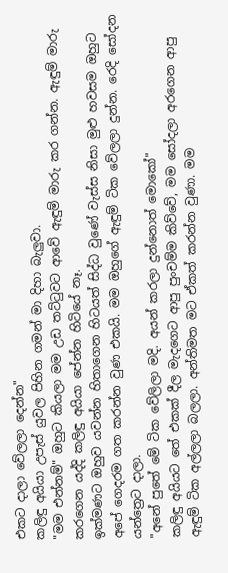එකට දාලා වේලලා දෙන්න"
කලිඳු අයියා උපැස් යුවල පිහින ගමන් මා දිහා බැලුවා.
"මම එන්නම්" ඔහුට කියලා මම උඩ තට්ටුවට ආවේ ඇඳුම් මාරු කර ගන්න. ඇඳුම් මාරු කරගෙන යද්දි කලිඳු අයියා පේන්න හිටියේ නෑ.
ඉක්මණට ඔහුව යවන්න හිතාගෙන හිටයත් සිද්ධ වුණේ වැස්ස නිසා මුළු හවසම ඔහුට අපේ ගෙදරම ගත කරන්න වුණ එකයි. මම ඔහුගේ ඇඳුම් ටික වේලලා දුන්න. රෙදි සෝදන යන්ත්‍රෙට දාලා.
"අනේ පුතේ මේ ටික වේලිලා මදි. අයන් කරලා දුන්නොත් මොකෝ"
කලිඳු අයියට තේ එකක් දීල මැදගෙට ආපු පුංචම්ම කිව්වේ, මම සෝදලා අරගෙන ආපු ඇඳුම් ටික අල්ලලා බලලා. අන්තිමත මට ඒකත් කරන්න වුණා. මම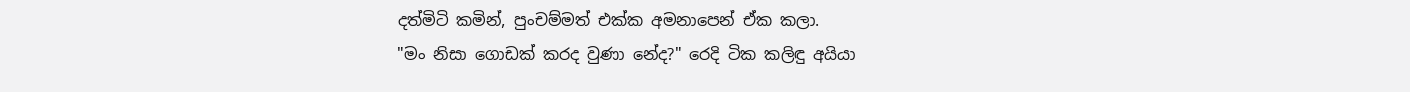දත්මිටි කමින්, පුංචම්මත් එක්ක අමනාපෙන් ඒක කලා.
"මං නිසා ගොඩක් කරද වුණා නේද?" රෙදි ටික කලිඳු අයියා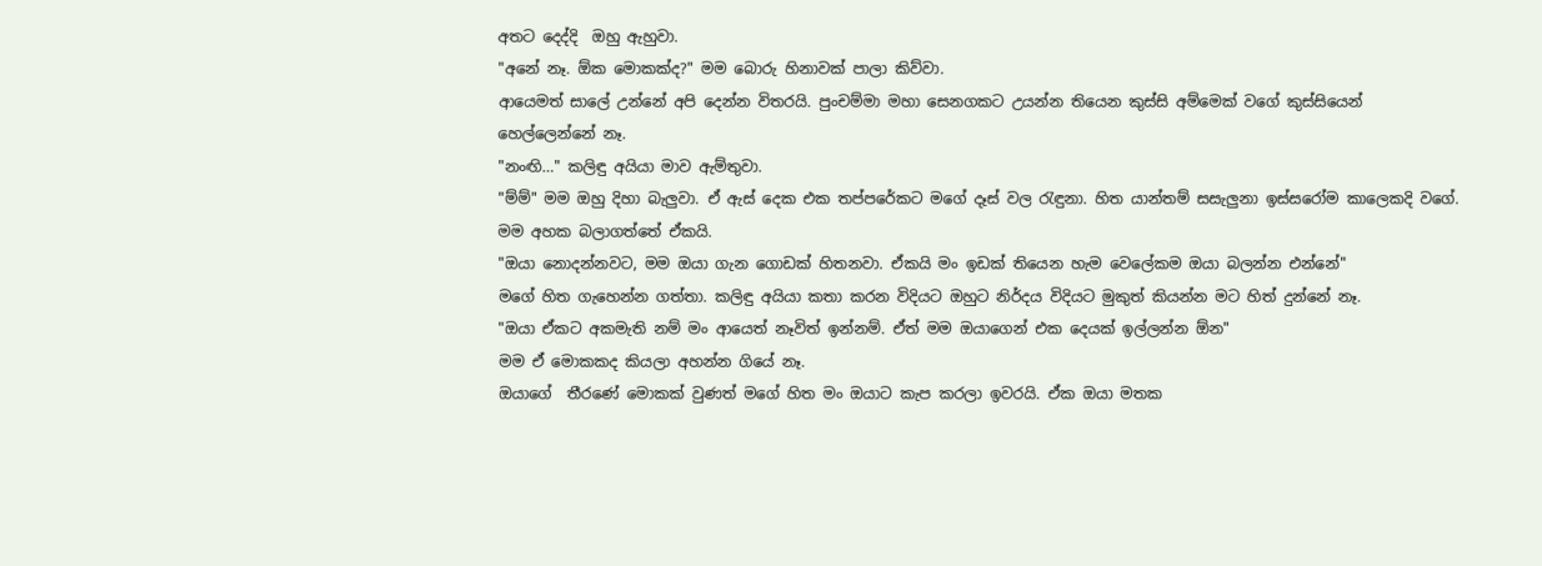අතට දෙද්දි  ඔහු ඇහුවා.
"අනේ නෑ. ඕක මොකක්ද?" මම බොරු හිනාවක් පාලා කිව්වා.
ආයෙමත් සාලේ උන්නේ අපි දෙන්න විතරයි. පුංචම්මා මහා සෙනගකට උයන්න තියෙන කුස්සි අම්මෙක් වගේ කුස්සියෙන් හෙල්ලෙන්නේ නෑ.
"නංඟි..." කලිඳු අයියා මාව ඇම්තුවා.
"ම්ම්" මම ඔහු දිහා බැලුවා. ඒ ඇස් දෙක එක තප්පරේකට මගේ දෑස් වල රැඳුනා. හිත යාන්තම් සසැලුනා ඉස්සරෝම කාලෙකදි වගේ. මම අහක බලාගත්තේ ඒකයි.
"ඔයා නොදන්නවට, මම ඔයා ගැන ගොඩක් හිතනවා. ඒකයි මං ඉඩක් තියෙන හැම වෙලේකම ඔයා බලන්න එන්නේ"
මගේ හිත ගැහෙන්න ගත්තා. කලිඳු අයියා කතා කරන විදියට ඔහුට නිර්දය විදියට මුකුත් කියන්න මට හිත් දුන්නේ නෑ.
"ඔයා ඒකට අකමැති නම් මං ආයෙත් නෑවිත් ඉන්නම්. ඒත් මම ඔයාගෙන් එක දෙයක් ඉල්ලන්න ඕන"
මම ඒ මොකකද කියලා අහන්න ගියේ නෑ.
ඔයාගේ  තීරණේ මොකක් වුණත් මගේ හිත මං ඔයාට කැප කරලා ඉවරයි. ඒක ඔයා මතක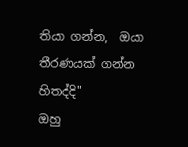තියා ගන්න,  ඔයා තීරණයක් ගන්න හිතද්දි"
ඔහු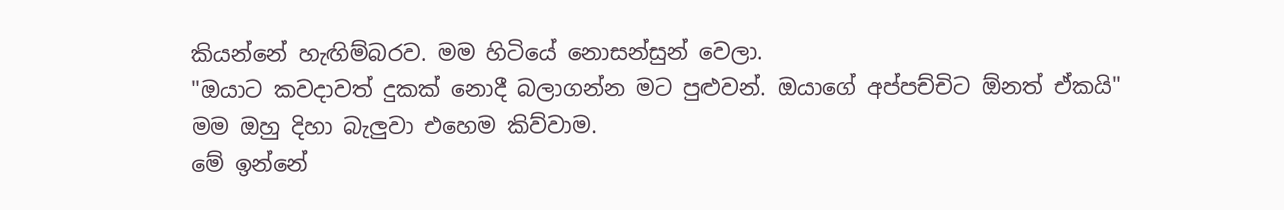කියන්නේ හැඟිම්බරව. මම හිටියේ නොසන්සුන් වෙලා.
"ඔයාට කවදාවත් දුකක් නොදී බලාගන්න මට පුළුවන්. ඔයාගේ අප්පච්චිට ඕනත් ඒකයි"
මම ඔහු දිහා බැලුවා එහෙම කිව්වාම.
මේ ඉන්නේ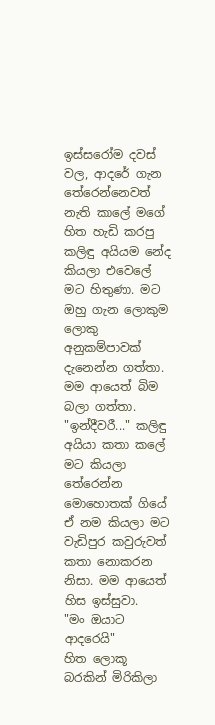ඉස්සරෝම දවස් වල, ආදරේ ගැන තේරෙන්නෙවත් නැති කාලේ මගේ හිත හැඩි කරපු  කලිඳු අයියම නේද කියලා එවෙලේ මට හිතුණා. මට ඔහු ගැන ලොකුම ලොකු අනුකම්පාවක් දැනෙන්න ගත්තා. මම ආයෙත් බිම බලා ගත්තා.
"ඉන්දීවරී..." කලිඳු අයියා කතා කලේ මට කියලා තේරෙන්න මොහොතක් ගියේ ඒ නම කියලා මට වැඩිපුර කවුරුවත් කතා නොකරන නිසා. මම ආයෙත් හිස ඉස්සුවා.
"මං ඔයාට ආදරෙයි"
හිත ලොකූ බරකින් මිරිකිලා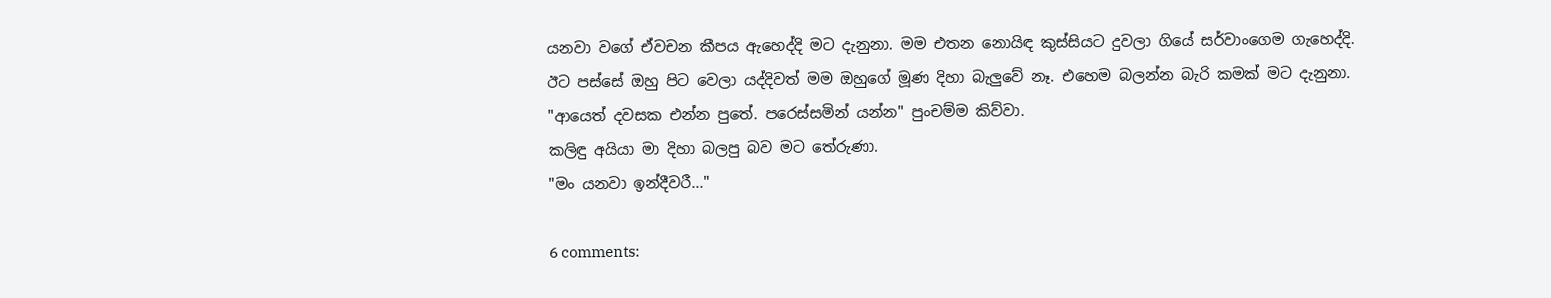යනවා වගේ ඒවචන කීපය ඇහෙද්දි මට දැනුනා. මම එතන නොයිඳ කුස්සියට දුවලා ගියේ සර්වාංගෙම ගැහෙද්දි.
ඊට පස්සේ ඔහු පිට වෙලා යද්දිවත් මම ඔහුගේ මූණ දිහා බැලුවේ නෑ. එහෙම බලන්න බැරි කමක් මට දැනුනා.
"ආයෙත් දවසක එන්න පුතේ. පරෙස්සමින් යන්න" පුංචම්ම කිව්වා.
කලිඳු අයියා මා දිහා බලපු බව මට තේරුණා.
"මං යනවා ඉන්දීවරී..."

6 comments: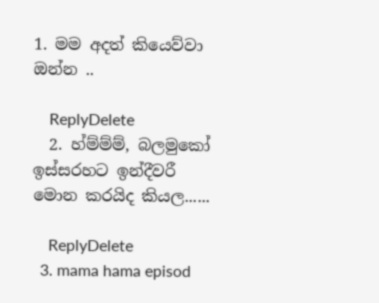1. මම අදත් කියෙව්වා ඔන්න ..

    ReplyDelete
  2. හ්ම්ම්ම්, බලමුකෝ ඉස්සරහට ඉන්දීවරී මොන කරයිද කියල......

    ReplyDelete
  3. mama hama episod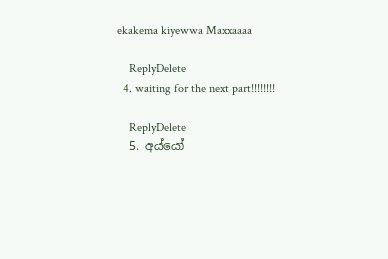ekakema kiyewwa Maxxaaaa

    ReplyDelete
  4. waiting for the next part!!!!!!!!

    ReplyDelete
  5. අය්යෝ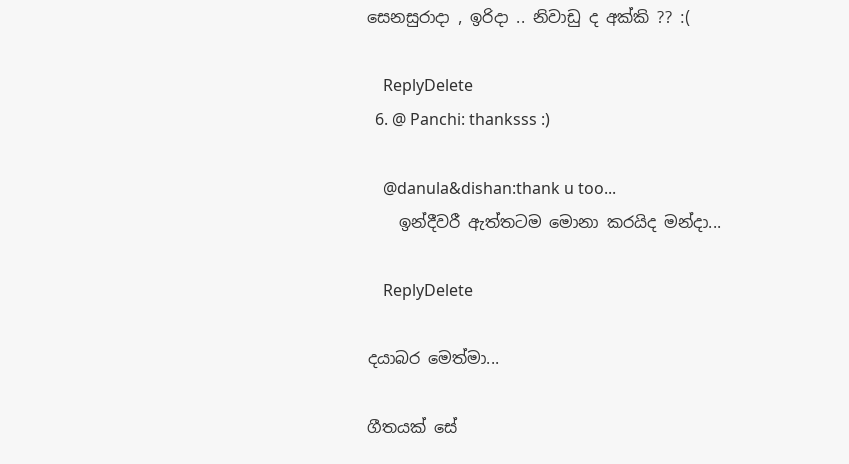සෙනසුරාදා , ඉරිදා .. නිවාඩු ද අක්කි ?? :(

    ReplyDelete
  6. @ Panchi: thanksss :)

    @danula&dishan:thank u too...
    ඉන්දීවරී ඇත්තටම මොනා කරයිද මන්දා...

    ReplyDelete

දයාබර මෙත්මා...

ගීතයක් සේ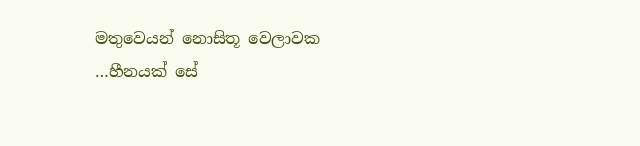මතුවෙයන් නොසිතූ වෙලාවක
…හීනයක් සේ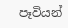පෑවියන්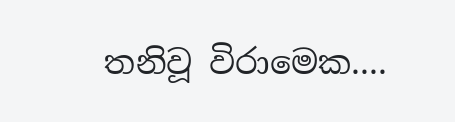තනිවූ විරාමෙක....